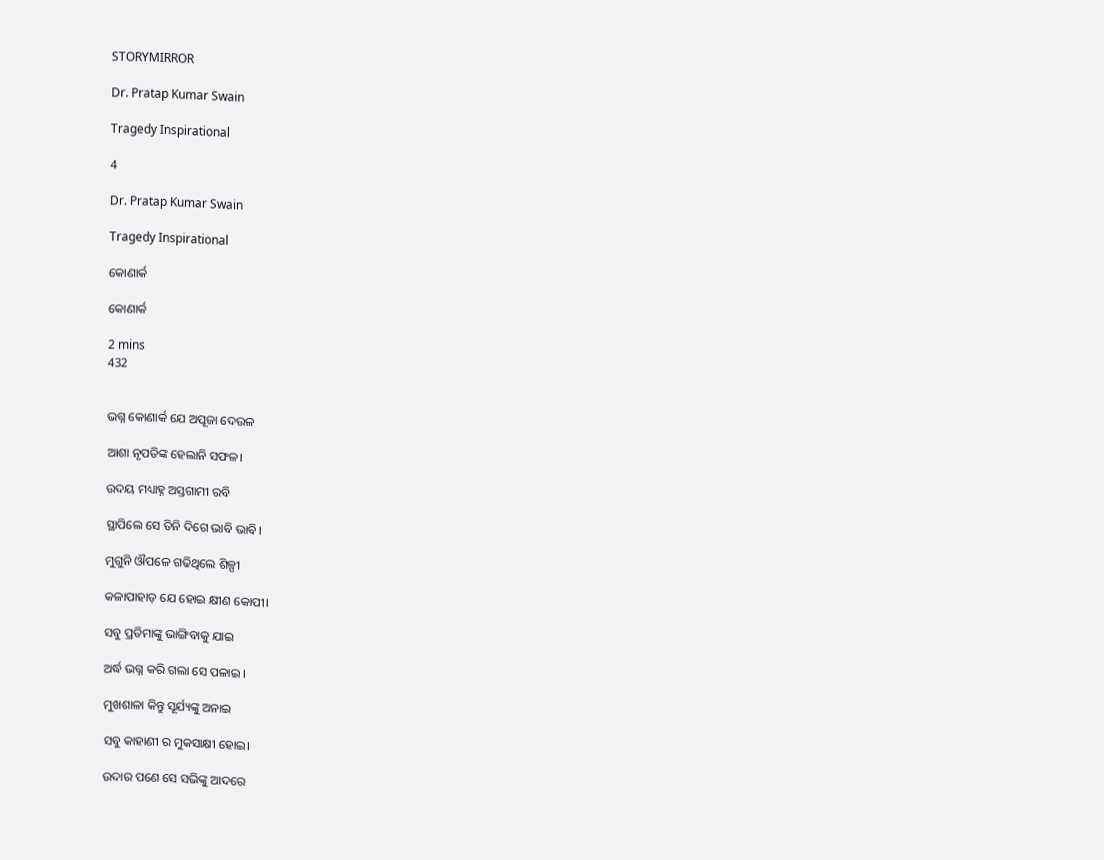STORYMIRROR

Dr. Pratap Kumar Swain

Tragedy Inspirational

4

Dr. Pratap Kumar Swain

Tragedy Inspirational

କୋଣାର୍କ

କୋଣାର୍କ

2 mins
432


ଭଗ୍ନ କୋଣାର୍କ ଯେ ଅପୂଜା ଦେଉଳ

ଆଶା ନୃପତିଙ୍କ ହେଲାନି ସଫଳ।

ଉଦୟ ମଧ୍ୟାହ୍ନ ଅସ୍ତଗାମୀ ରବି

ସ୍ଥାପିଲେ ସେ ତିନି ଦିଗେ ଭାବି ଭାବି।

ମୁଗୁନି ଔପଳେ ଗଢିଥିଲେ ଶିଳ୍ପୀ

କଳାପାହାଡ଼ ଯେ ହୋଇ କ୍ଷୀଣ କୋପୀ।

ସବୁ ପ୍ରତିମାଙ୍କୁ ଭାଙ୍ଗିବାକୁ ଯାଇ

ଅର୍ଦ୍ଧ ଭଗ୍ନ କରି ଗଲା ସେ ପଳାଇ ।

ମୁଖଶାଳା କିନ୍ତୁ ସୂର୍ଯ୍ୟଙ୍କୁ ଅନାଇ

ସବୁ କାହାଣୀ ର ମୁକସାକ୍ଷୀ ହୋଇ।

ଉଦାର ପଣେ ସେ ସଭିଙ୍କୁ ଆଦରେ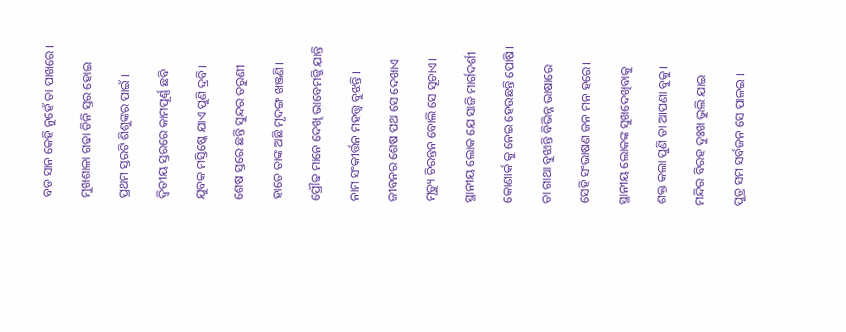ବଡ ସାନ କେହି ନୁହେଁ ତା ପାଖରେ ।

ମୁଖଶାଳା ଗଢା ତିନି ସ୍ତର ହୋଇ

ପ୍ରଥମ ସ୍ତରଟି ଶିଶୁଙ୍କର ପାଇଁ ।

ଦ୍ୱିତୀୟ ସ୍ତରରେ କାମପୂର୍ଣ୍ଣ ଛବି

ଯୁବକ ମସ୍ତିଷ୍କେ ଯାଏ ପୁଣି ଦ୍ରବି।

ଶେଷ ସ୍ତରେ ଛନ୍ତି ସୁନ୍ଦର ତରୁଣୀ

ହାତେ ତାଙ୍କ ଅଛି ମୃଦଙ୍ଗ ଖଞ୍ଜଣି।

ପ୍ରୌଢ ମାନେ ଦେଖି ଭାବେମଜ୍ଜି ଯାନ୍ତି

ନାମ ସଂକୀର୍ତ୍ତନ ମହତ୍ତ୍ଵ ବୁଝନ୍ତି ।

ଜୀବନର ଶେଷ ପଥ ସେ ଦେଖାଏ

ମୃତ୍ୟୁ ଚିରନ୍ତନ ବୋଲି ସେ ସୂଚାଏ।

ସ୍ଥାନୀୟ ଲୋକ ଯେ ସାଜି ମାର୍ଗଦର୍ଶୀ

କୋଣାର୍କ କୁ ନେଇ ହେଉଛନ୍ତି ପୋଷି।

ତା ଗାଥା ବୁଝାନ୍ତି ବିଭିନ୍ନ ଭାଷାରେ

ସେହି ସଂଭାଷଣ ଜନ ମନ ହରେ।

ସ୍ଥାନୀୟ ଲୋକଙ୍କ ସୁଖଦେଖିବାକୁ

ଶକ୍ତ କଲା ପୁଣି ତା ଆପଣା ବୁକୁ।

ମନ୍ଦିର ବିରହ ଦୁଃଖ ଭୁଲି ଯାଇ

ପୁତ୍ର ସମ ସର୍ବଜନ ସେ ପାଳଇ ।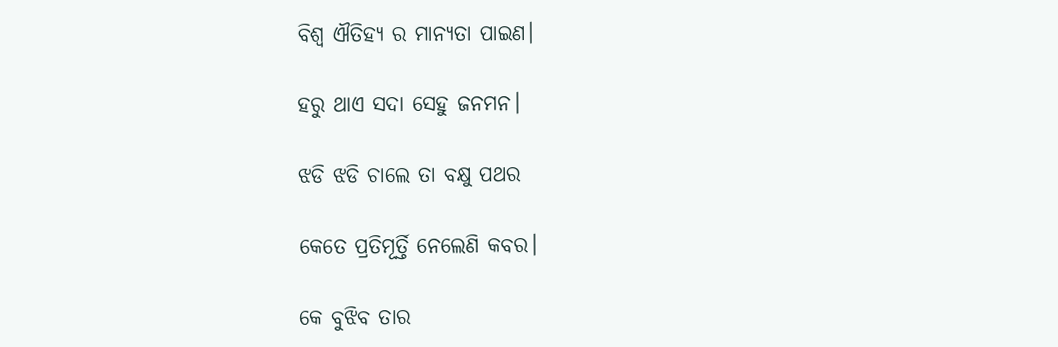ବିଶ୍ବ ଐତିହ୍ୟ ର ମାନ୍ୟତା ପାଇଣ।

ହରୁ ଥାଏ ସଦା ସେହୁ ଜନମନ।

ଝଡି ଝଡି ଚାଲେ ତା ବକ୍ଷୁ ପଥର

କେତେ ପ୍ରତିମୂର୍ତ୍ତି ନେଲେଣି କବର।

କେ ବୁଝିବ ତାର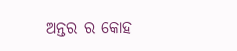ଅନ୍ତର ର କୋହ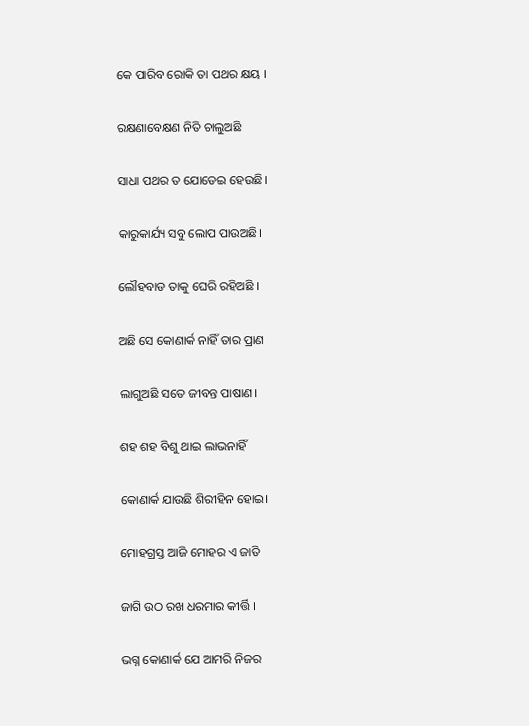କେ ପାରିବ ରୋକି ତା ପଥର କ୍ଷୟ ।

ରକ୍ଷଣାବେକ୍ଷଣ ନିତି ଚାଲୁଅଛି

ସାଧା ପଥର ତ ଯୋଡେଇ ହେଉଛି।

କାରୁକାର୍ଯ୍ୟ ସବୁ ଲୋପ ପାଉଅଛି।

ଲୌହବାଡ ତାକୁ ଘେରି ରହିଅଛି ।

ଅଛି ସେ କୋଣାର୍କ ନାହିଁ ତାର ପ୍ରାଣ

ଲାଗୁଅଛି ସତେ ଜୀବନ୍ତ ପାଷାଣ।

ଶହ ଶହ ବିଶୁ ଥାଇ ଲାଭନାହିଁ

କୋଣାର୍କ ଯାଉଛି ଶିରୀହିନ ହୋଇ।

ମୋହଗ୍ରସ୍ତ ଆଜି ମୋହର ଏ ଜାତି

ଜାଗି ଉଠ ରଖ ଧରମାର କୀର୍ତ୍ତି ।

ଭଗ୍ନ କୋଣାର୍କ ଯେ ଆମରି ନିଜର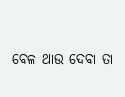ବେଳ ଥାଉ ଦେବା ତା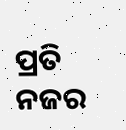ପ୍ରତି ନଜର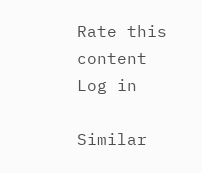Rate this content
Log in

Similar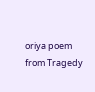oriya poem from Tragedy